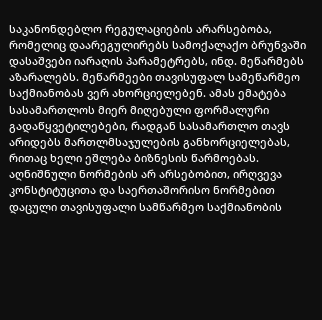საკანონდებლო რეგულაციების არარსებობა, რომელიც დაარეგულირებს სამოქალაქო ბრუნვაში დასაშვები იარაღის პარამეტრებს, ინდ. მეწარმებს აზარალებს. მეწარმეები თავისუფალ სამეწარმეო საქმიანობას ვერ ახორციელებენ. ამას ემატება სასამართლოს მიერ მიღებული ფორმალური გადაწყვეტილებები, რადგან სასამართლო თავს არიდებს მართლმსაჯულების განხორციელებას, რითაც ხელი ეშლება ბიზნესის წარმოებას. აღნიშნული ნორმების არ არსებობით, ირღვევა კონსტიტუცითა და საერთაშორისო ნორმებით დაცული თავისუფალი სამწარმეო საქმიანობის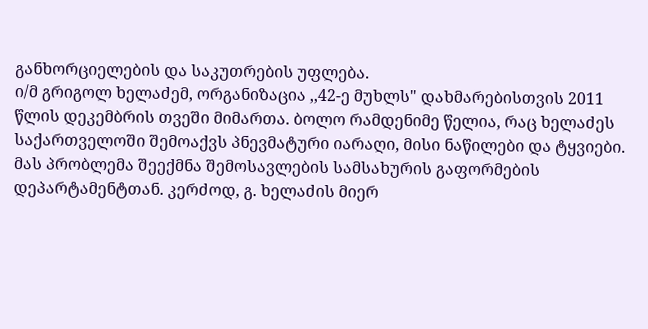განხორციელების და საკუთრების უფლება.
ი/მ გრიგოლ ხელაძემ, ორგანიზაცია ,,42-ე მუხლს" დახმარებისთვის 2011 წლის დეკემბრის თვეში მიმართა. ბოლო რამდენიმე წელია, რაც ხელაძეს საქართველოში შემოაქვს პნევმატური იარაღი, მისი ნაწილები და ტყვიები.
მას პრობლემა შეექმნა შემოსავლების სამსახურის გაფორმების დეპარტამენტთან. კერძოდ, გ. ხელაძის მიერ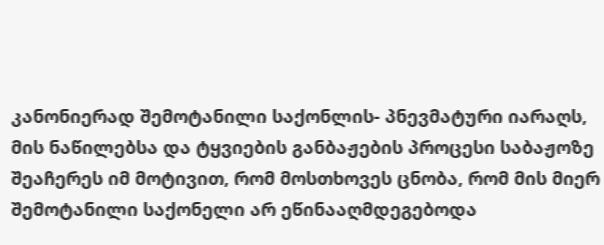კანონიერად შემოტანილი საქონლის- პნევმატური იარაღს, მის ნაწილებსა და ტყვიების განბაჟების პროცესი საბაჟოზე შეაჩერეს იმ მოტივით, რომ მოსთხოვეს ცნობა, რომ მის მიერ შემოტანილი საქონელი არ ეწინააღმდეგებოდა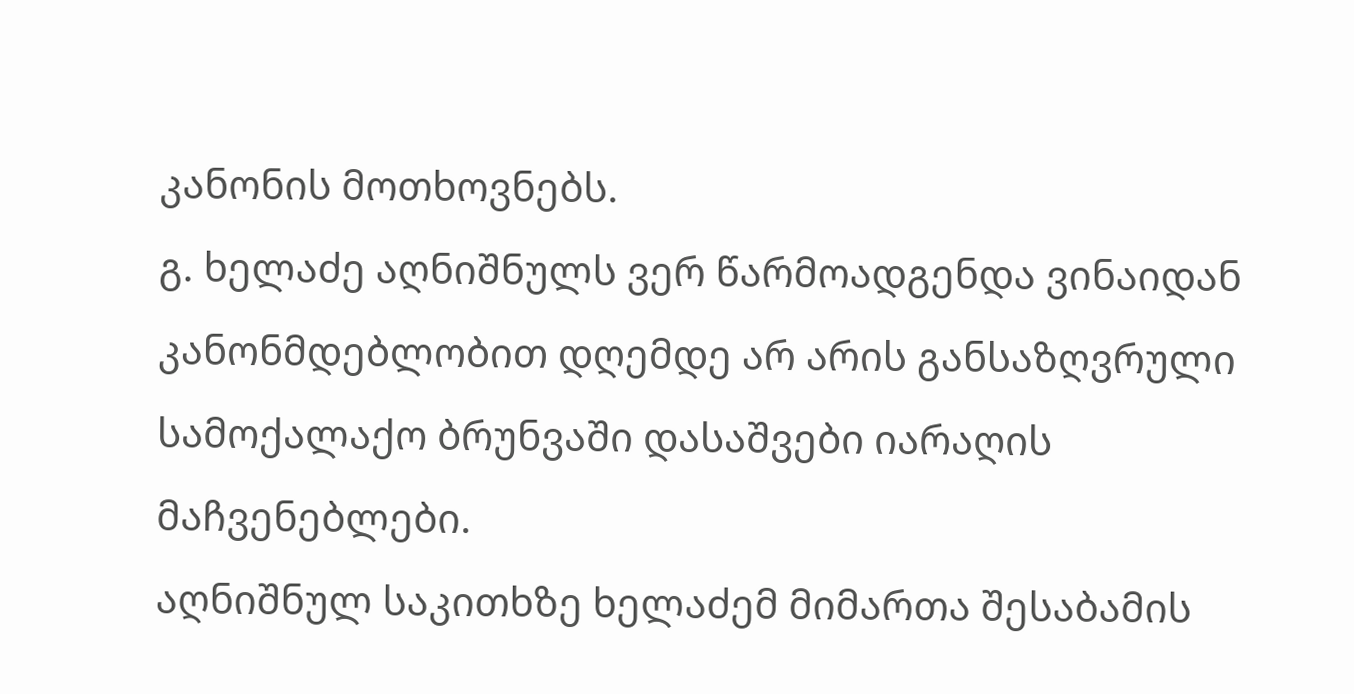კანონის მოთხოვნებს.
გ. ხელაძე აღნიშნულს ვერ წარმოადგენდა ვინაიდან კანონმდებლობით დღემდე არ არის განსაზღვრული სამოქალაქო ბრუნვაში დასაშვები იარაღის მაჩვენებლები.
აღნიშნულ საკითხზე ხელაძემ მიმართა შესაბამის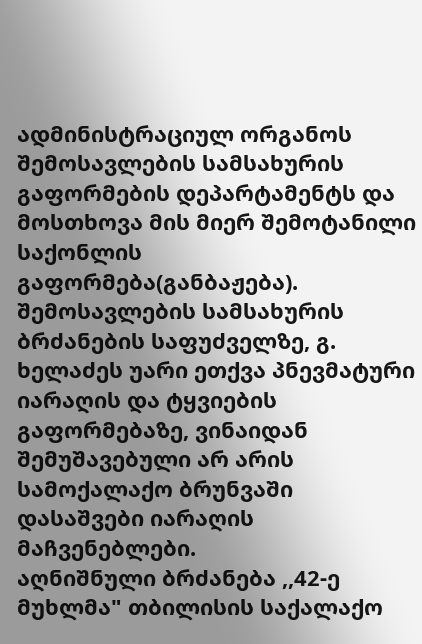ადმინისტრაციულ ორგანოს შემოსავლების სამსახურის გაფორმების დეპარტამენტს და მოსთხოვა მის მიერ შემოტანილი საქონლის გაფორმება(განბაჟება). შემოსავლების სამსახურის ბრძანების საფუძველზე, გ. ხელაძეს უარი ეთქვა პნევმატური იარაღის და ტყვიების გაფორმებაზე, ვინაიდან შემუშავებული არ არის სამოქალაქო ბრუნვაში დასაშვები იარაღის მაჩვენებლები.
აღნიშნული ბრძანება ,,42-ე მუხლმა" თბილისის საქალაქო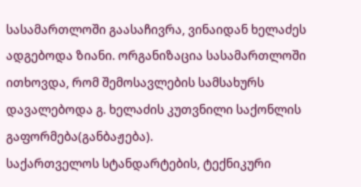სასამართლოში გაასაჩივრა, ვინაიდან ხელაძეს ადგებოდა ზიანი. ორგანიზაცია სასამართლოში ითხოვდა, რომ შემოსავლების სამსახურს დავალებოდა გ. ხელაძის კუთვნილი საქონლის გაფორმება(განბაჟება).
საქართველოს სტანდარტების, ტექნიკური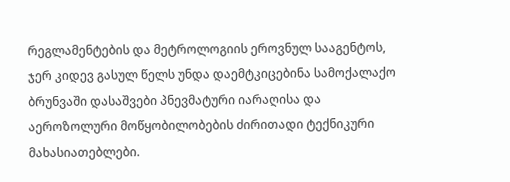რეგლამენტების და მეტროლოგიის ეროვნულ სააგენტოს, ჯერ კიდევ გასულ წელს უნდა დაემტკიცებინა სამოქალაქო ბრუნვაში დასაშვები პნევმატური იარაღისა და აეროზოლური მოწყობილობების ძირითადი ტექნიკური მახასიათებლები.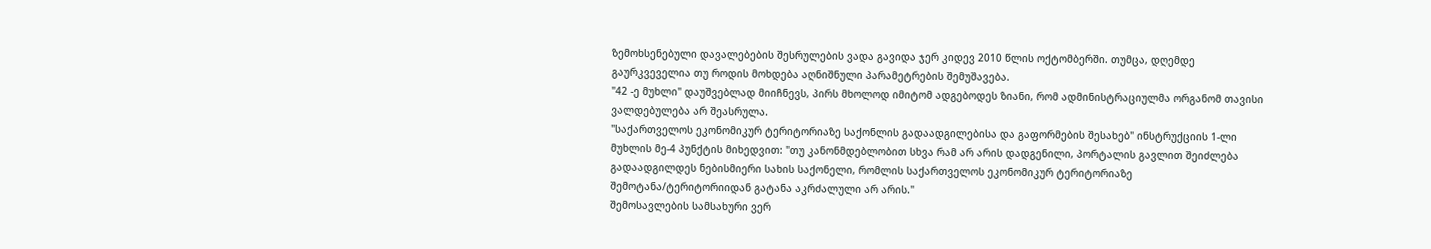ზემოხსენებული დავალებების შესრულების ვადა გავიდა ჯერ კიდევ 2010 წლის ოქტომბერში. თუმცა, დღემდე გაურკვეველია თუ როდის მოხდება აღნიშნული პარამეტრების შემუშავება.
"42 -ე მუხლი" დაუშვებლად მიიჩნევს, პირს მხოლოდ იმიტომ ადგებოდეს ზიანი, რომ ადმინისტრაციულმა ორგანომ თავისი ვალდებულება არ შეასრულა.
"საქართველოს ეკონომიკურ ტერიტორიაზე საქონლის გადაადგილებისა და გაფორმების შესახებ" ინსტრუქციის 1-ლი მუხლის მე-4 პუნქტის მიხედვით: "თუ კანონმდებლობით სხვა რამ არ არის დადგენილი, პორტალის გავლით შეიძლება გადაადგილდეს ნებისმიერი სახის საქონელი, რომლის საქართველოს ეკონომიკურ ტერიტორიაზე შემოტანა/ტერიტორიიდან გატანა აკრძალული არ არის."
შემოსავლების სამსახური ვერ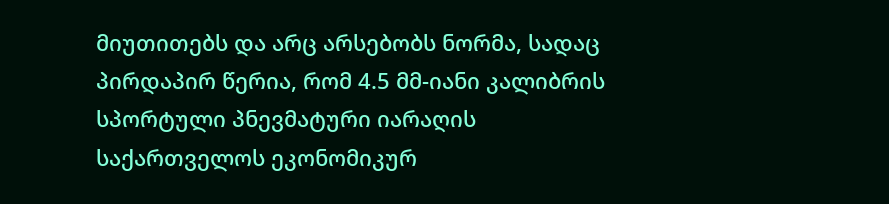მიუთითებს და არც არსებობს ნორმა, სადაც პირდაპირ წერია, რომ 4.5 მმ-იანი კალიბრის სპორტული პნევმატური იარაღის საქართველოს ეკონომიკურ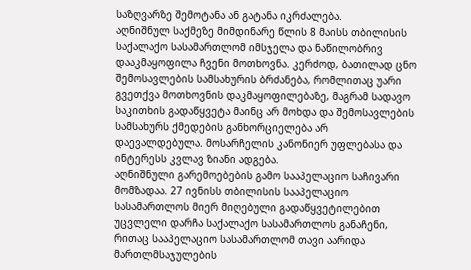საზღვარზე შემოტანა ან გატანა იკრძალება.
აღნიშნულ საქმეზე მიმდინარე წლის 8 მაისს თბილისის საქალაქო სასამართლომ იმსჯელა და ნაწილობრივ დააკმაყოფილა ჩვენი მოთხოვნა. კერძოდ, ბათილად ცნო შემოსავლების სამსახურის ბრძანება, რომლითაც უარი გვეთქვა მოთხოვნის დაკმაყოფილებაზე, მაგრამ სადავო საკითხის გადაწყვეტა მაინც არ მოხდა და შემოსავლების სამსახურს ქმედების განხორციელება არ დაევალდებულა. მოსარჩელის კანონიერ უფლებასა და ინტერესს კვლავ ზიანი ადგება.
აღნიშნული გარემოებების გამო სააპელაციო საჩივარი მომზადაა. 27 ივნისს თბილისის სააპელაციო სასამართლოს მიერ მიღებული გადაწყვეტილებით უცვლელი დარჩა საქალაქო სასამართლოს განაჩენი, რითაც სააპელაციო სასამართლომ თავი აარიდა მართლმსაჯულების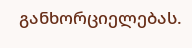განხორციელებას.